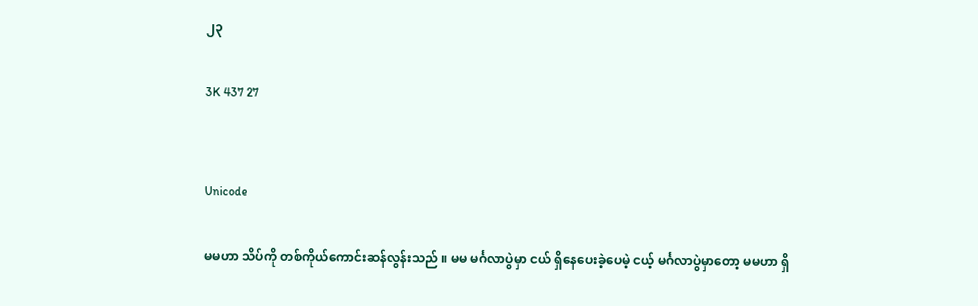၂၃

3K 437 27


Unicode

မမဟာ သိပ်ကို တစ်ကိုယ်ကောင်းဆန်လွန်းသည် ။ မမ မင်္ဂလာပွဲမှာ ငယ် ရှိနေပေးခဲ့ပေမဲ့ ငယ့် မင်္ဂလာပွဲမှာတော့ မမဟာ ရှိ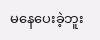မနေပေးခဲ့ဘူး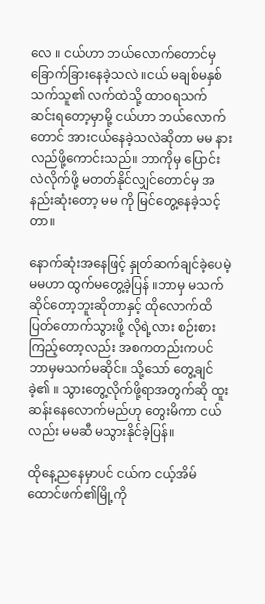လေ ။ ငယ်ဟာ ဘယ်လောက်တောင်မှ ခြောက်ခြားနေခဲ့သလဲ ။ငယ် မချစ်မနှစ်သက်သူ၏ လက်ထဲသို့ ထာဝရသက်ဆင်းရတော့မှာမို့ ငယ်ဟာ ဘယ်လောက်တောင် အားငယ်နေခဲ့သလဲဆိုတာ မမ နားလည်ဖို့ကောင်းသည်။ ဘာကိုမှ ပြောင်းလဲလိုက်ဖို့ မတတ်နိုင်လျှင်တောင်မှ အနည်းဆုံးတော့ မမ ကို မြင်တွေ့နေခဲ့သင့်တာ။

နောက်ဆုံးအနေဖြင့် နှုတ်ဆက်ချင်ခဲ့ပေမဲ့ မမဟာ ထွက်မတွေ့ခဲ့ပြန် ။ဘာမှ မသက်ဆိုင်တော့ဘူးဆိုတာနှင့် ထိုလောက်ထိ ပြတ်တောက်သွားဖို့ လိုရဲ့လား စဉ်းစားကြည့်တော့လည်း အစကတည်းကပင် ဘာမှမသက်မဆိုင်။ သို့သော် တွေ့ချင်ခဲ့၏ ။ သွားတွေ့လိုက်ဖို့ရာအတွက်ဆို ထူးဆန်းနေလောက်မည်ဟု တွေးမိကာ ငယ်လည်း မမဆီ မသွားနိုင်ခဲ့ပြန်။

ထိုနေ့ညနေမှာပင် ငယ်က ငယ့်အိမ်ထောင်ဖက်၏မြို့ကို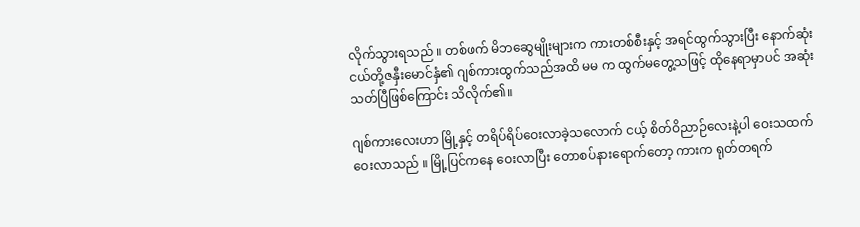လိုက်သွားရသည် ။ တစ်ဖက် မိဘဆွေမျိုးများက ကားတစ်စီးနှင့် အရင်ထွက်သွားပြီး နောက်ဆုံး ငယ်တို့ဇနှီးမောင်နှံ၏ ဂျစ်ကားထွက်သည်အထိ မမ က ထွက်မတွေ့သဖြင့် ထိုနေရာမှာပင် အဆုံးသတ်ပြီဖြစ်ကြောင်း သိလိုက်၏။

ဂျစ်ကားလေးဟာ မြို့နှင့် တရိပ်ရိပ်ဝေးလာခဲ့သလောက် ငယ့် စိတ်ဝိညာဉ်လေးနဲ့ပါ ဝေးသထက် ဝေးလာသည် ။ မြို့ပြင်ကနေ ဝေးလာပြီး တောစပ်နားရောက်တော့ ကားက ရုတ်တရက်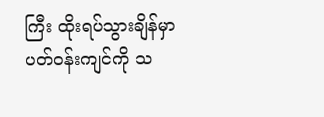ကြီး ထိုးရပ်သွားချိန်မှာ ပတ်ဝန်းကျင်ကို သ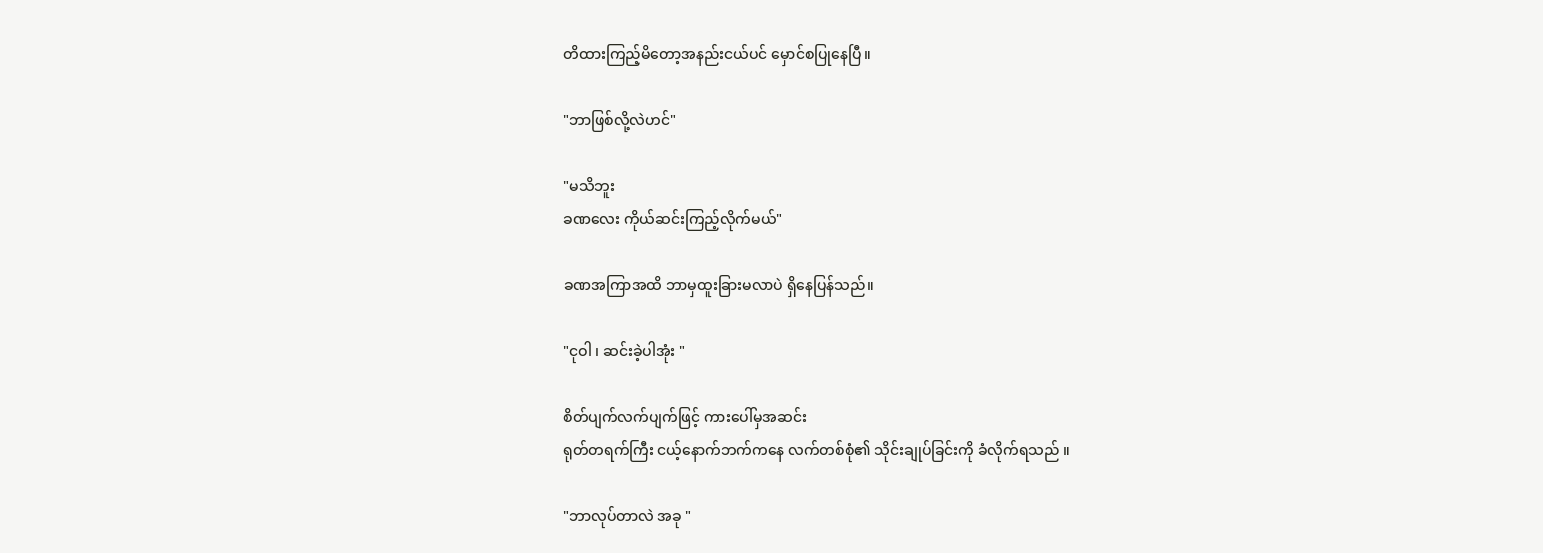တိထားကြည့်မိတော့အနည်းငယ်ပင် မှောင်စပြုနေပြီ။

"ဘာဖြစ်လို့လဲဟင်"

"မသိဘူး
ခဏလေး ကိုယ်ဆင်းကြည့်လိုက်မယ်"

ခဏအကြာအထိ ဘာမှထူးခြားမလာပဲ ရှိနေပြန်သည်။

"ငုဝါ ၊ ဆင်းခဲ့ပါအုံး "

စိတ်ပျက်လက်ပျက်ဖြင့် ကားပေါ်မှအဆင်း
ရုတ်တရက်ကြီး ငယ့်နောက်ဘက်ကနေ လက်တစ်စုံ၏ သိုင်းချုပ်ခြင်းကို ခံလိုက်ရသည် ။

"ဘာလုပ်တာလဲ အခု "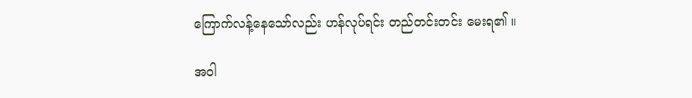ကြောက်လန့်နေသော်လည်း ဟန်လုပ်ရင်း တည်တင်းတင်း မေးရ၏ ။

အဝါ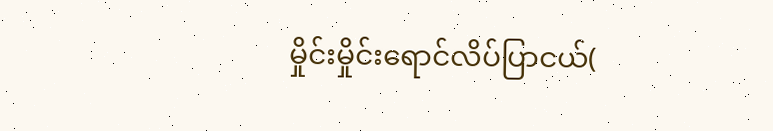မှိုင်းမှိုင်းရောင်လိပ်ပြာငယ်(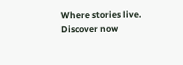Where stories live. Discover now